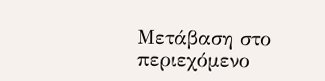Μετάβαση στο περιεχόμενο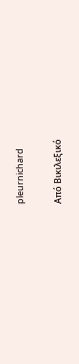pleurnichard

Από Βικιλεξικό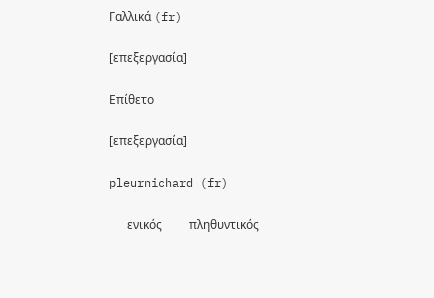Γαλλικά (fr)

[επεξεργασία]

Επίθετο

[επεξεργασία]

pleurnichard (fr)

      ενικός         πληθυντικός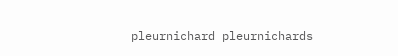pleurnichard pleurnichards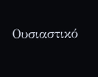Ουσιαστικό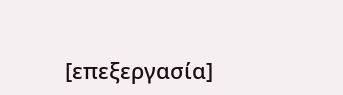[επεξεργασία]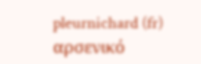pleurnichard (fr) αρσενικό